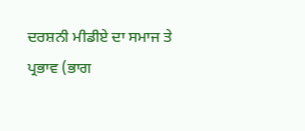ਦਰਸ਼ਨੀ ਮੀਡੀਏ ਦਾ ਸਮਾਜ ਤੇ ਪ੍ਰਭਾਵ (ਭਾਗ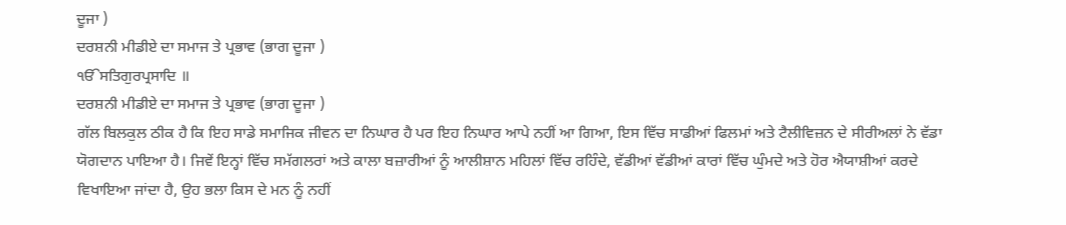ਦੂਜਾ )
ਦਰਸ਼ਨੀ ਮੀਡੀਏ ਦਾ ਸਮਾਜ ਤੇ ਪ੍ਰਭਾਵ (ਭਾਗ ਦੂਜਾ )
ੴਸਤਿਗੁਰਪ੍ਰਸਾਦਿ ॥
ਦਰਸ਼ਨੀ ਮੀਡੀਏ ਦਾ ਸਮਾਜ ਤੇ ਪ੍ਰਭਾਵ (ਭਾਗ ਦੂਜਾ )
ਗੱਲ ਬਿਲਕੁਲ ਠੀਕ ਹੈ ਕਿ ਇਹ ਸਾਡੇ ਸਮਾਜਿਕ ਜੀਵਨ ਦਾ ਨਿਘਾਰ ਹੈ ਪਰ ਇਹ ਨਿਘਾਰ ਆਪੇ ਨਹੀਂ ਆ ਗਿਆ, ਇਸ ਵਿੱਚ ਸਾਡੀਆਂ ਫਿਲਮਾਂ ਅਤੇ ਟੈਲੀਵਿਜ਼ਨ ਦੇ ਸੀਰੀਅਲਾਂ ਨੇ ਵੱਡਾ ਯੋਗਦਾਨ ਪਾਇਆ ਹੈ। ਜਿਵੇਂ ਇਨ੍ਹਾਂ ਵਿੱਚ ਸਮੱਗਲਰਾਂ ਅਤੇ ਕਾਲਾ ਬਜ਼ਾਰੀਆਂ ਨੂੰ ਆਲੀਸ਼ਾਨ ਮਹਿਲਾਂ ਵਿੱਚ ਰਹਿੰਦੇ, ਵੱਡੀਆਂ ਵੱਡੀਆਂ ਕਾਰਾਂ ਵਿੱਚ ਘੁੰਮਦੇ ਅਤੇ ਹੋਰ ਐਯਾਸ਼ੀਆਂ ਕਰਦੇ ਵਿਖਾਇਆ ਜਾਂਦਾ ਹੈ, ਉਹ ਭਲਾ ਕਿਸ ਦੇ ਮਨ ਨੂੰ ਨਹੀਂ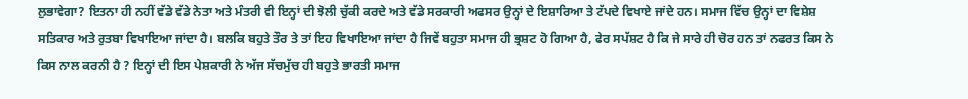ਲੁਭਾਵੇਗਾ? ਇਤਨਾ ਹੀ ਨਹੀਂ ਵੱਡੇ ਵੱਡੇ ਨੇਤਾ ਅਤੇ ਮੰਤਰੀ ਵੀ ਇਨ੍ਹਾਂ ਦੀ ਝੋਲੀ ਚੁੱਕੀ ਕਰਦੇ ਅਤੇ ਵੱਡੇ ਸਰਕਾਰੀ ਅਫਸਰ ਉਨ੍ਹਾਂ ਦੇ ਇਸ਼ਾਰਿਆ ਤੇ ਟੱਪਦੇ ਵਿਖਾਏ ਜਾਂਦੇ ਹਨ। ਸਮਾਜ ਵਿੱਚ ਉਨ੍ਹਾਂ ਦਾ ਵਿਸ਼ੇਸ਼ ਸਤਿਕਾਰ ਅਤੇ ਰੁਤਬਾ ਵਿਖਾਇਆ ਜਾਂਦਾ ਹੈ। ਬਲਕਿ ਬਹੁਤੇ ਤੌਰ ਤੇ ਤਾਂ ਇਹ ਵਿਖਾਇਆ ਜਾਂਦਾ ਹੈ ਜਿਵੇਂ ਬਹੁਤਾ ਸਮਾਜ ਹੀ ਭ੍ਰਸ਼ਟ ਹੋ ਗਿਆ ਹੈ, ਫੇਰ ਸਪੱਸ਼ਟ ਹੈ ਕਿ ਜੇ ਸਾਰੇ ਹੀ ਚੋਰ ਹਨ ਤਾਂ ਨਫਰਤ ਕਿਸ ਨੇ ਕਿਸ ਨਾਲ ਕਰਨੀ ਹੈ ? ਇਨ੍ਹਾਂ ਦੀ ਇਸ ਪੇਸ਼ਕਾਰੀ ਨੇ ਅੱਜ ਸੱਚਮੁੱਚ ਹੀ ਬਹੁਤੇ ਭਾਰਤੀ ਸਮਾਜ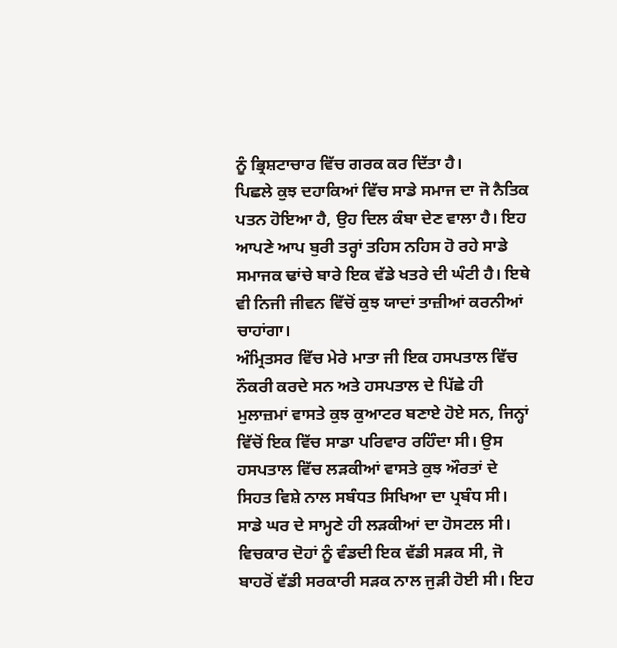ਨੂੰ ਭ੍ਰਿਸ਼ਟਾਚਾਰ ਵਿੱਚ ਗਰਕ ਕਰ ਦਿੱਤਾ ਹੈ।
ਪਿਛਲੇ ਕੁਝ ਦਹਾਕਿਆਂ ਵਿੱਚ ਸਾਡੇ ਸਮਾਜ ਦਾ ਜੋ ਨੈਤਿਕ ਪਤਨ ਹੋਇਆ ਹੈ, ਉਹ ਦਿਲ ਕੰਬਾ ਦੇਣ ਵਾਲਾ ਹੈ। ਇਹ ਆਪਣੇ ਆਪ ਬੁਰੀ ਤਰ੍ਹਾਂ ਤਹਿਸ ਨਹਿਸ ਹੋ ਰਹੇ ਸਾਡੇ ਸਮਾਜਕ ਢਾਂਚੇ ਬਾਰੇ ਇਕ ਵੱਡੇ ਖਤਰੇ ਦੀ ਘੰਟੀ ਹੈ। ਇਥੇ ਵੀ ਨਿਜੀ ਜੀਵਨ ਵਿੱਚੋਂ ਕੁਝ ਯਾਦਾਂ ਤਾਜ਼ੀਆਂ ਕਰਨੀਆਂ ਚਾਹਾਂਗਾ।
ਅੰਮ੍ਰਿਤਸਰ ਵਿੱਚ ਮੇਰੇ ਮਾਤਾ ਜੀ ਇਕ ਹਸਪਤਾਲ ਵਿੱਚ ਨੌਕਰੀ ਕਰਦੇ ਸਨ ਅਤੇ ਹਸਪਤਾਲ ਦੇ ਪਿੱਛੇ ਹੀ ਮੁਲਾਜ਼ਮਾਂ ਵਾਸਤੇ ਕੁਝ ਕੁਆਟਰ ਬਣਾਏ ਹੋਏ ਸਨ, ਜਿਨ੍ਹਾਂ ਵਿੱਚੋਂ ਇਕ ਵਿੱਚ ਸਾਡਾ ਪਰਿਵਾਰ ਰਹਿੰਦਾ ਸੀ। ਉਸ ਹਸਪਤਾਲ ਵਿੱਚ ਲੜਕੀਆਂ ਵਾਸਤੇ ਕੁਝ ਔਰਤਾਂ ਦੇ ਸਿਹਤ ਵਿਸ਼ੇ ਨਾਲ ਸਬੰਧਤ ਸਿਖਿਆ ਦਾ ਪ੍ਰਬੰਧ ਸੀ। ਸਾਡੇ ਘਰ ਦੇ ਸਾਮ੍ਹਣੇ ਹੀ ਲੜਕੀਆਂ ਦਾ ਹੋਸਟਲ ਸੀ। ਵਿਚਕਾਰ ਦੋਹਾਂ ਨੂੰ ਵੰਡਦੀ ਇਕ ਵੱਡੀ ਸੜਕ ਸੀ, ਜੋ ਬਾਹਰੋਂ ਵੱਡੀ ਸਰਕਾਰੀ ਸੜਕ ਨਾਲ ਜੁੜੀ ਹੋਈ ਸੀ। ਇਹ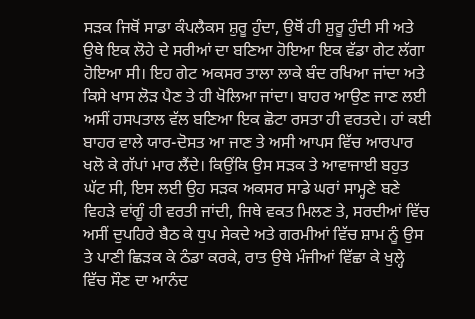ਸੜਕ ਜਿਥੋਂ ਸਾਡਾ ਕੰਪਲੈਕਸ ਸ਼ੁਰੂ ਹੁੰਦਾ, ਉਥੋਂ ਹੀ ਸ਼ੁਰੂ ਹੁੰਦੀ ਸੀ ਅਤੇ ਉਥੇ ਇਕ ਲੋਹੇ ਦੇ ਸਰੀਆਂ ਦਾ ਬਣਿਆ ਹੋਇਆ ਇਕ ਵੱਡਾ ਗੇਟ ਲੱਗਾ ਹੋਇਆ ਸੀ। ਇਹ ਗੇਟ ਅਕਸਰ ਤਾਲਾ ਲਾਕੇ ਬੰਦ ਰਖਿਆ ਜਾਂਦਾ ਅਤੇ ਕਿਸੇ ਖਾਸ ਲੋੜ ਪੈਣ ਤੇ ਹੀ ਖੋਲਿਆ ਜਾਂਦਾ। ਬਾਹਰ ਆਉਣ ਜਾਣ ਲਈ ਅਸੀਂ ਹਸਪਤਾਲ ਵੱਲ ਬਣਿਆ ਇਕ ਛੋਟਾ ਰਸਤਾ ਹੀ ਵਰਤਦੇ। ਹਾਂ ਕਈ ਬਾਹਰ ਵਾਲੇ ਯਾਰ-ਦੋਸਤ ਆ ਜਾਣ ਤੇ ਅਸੀ ਆਪਸ ਵਿੱਚ ਆਰਪਾਰ ਖਲੋ ਕੇ ਗੱਪਾਂ ਮਾਰ ਲੈਂਦੇ। ਕਿਉਂਕਿ ਉਸ ਸੜਕ ਤੇ ਆਵਾਜਾਈ ਬਹੁਤ ਘੱਟ ਸੀ, ਇਸ ਲਈ ਉਹ ਸੜਕ ਅਕਸਰ ਸਾਡੇ ਘਰਾਂ ਸਾਮ੍ਹਣੇ ਬਣੇ ਵਿਹੜੇ ਵਾਂਗੂੰ ਹੀ ਵਰਤੀ ਜਾਂਦੀ, ਜਿਥੇ ਵਕਤ ਮਿਲਣ ਤੇ, ਸਰਦੀਆਂ ਵਿੱਚ ਅਸੀਂ ਦੁਪਹਿਰੇ ਬੈਠ ਕੇ ਧੁਪ ਸੇਕਦੇ ਅਤੇ ਗਰਮੀਆਂ ਵਿੱਚ ਸ਼ਾਮ ਨੂੰ ਉਸ ਤੇ ਪਾਣੀ ਛਿੜਕ ਕੇ ਠੰਡਾ ਕਰਕੇ, ਰਾਤ ਉਥੇ ਮੰਜੀਆਂ ਵਿੱਛਾ ਕੇ ਖੁਲ੍ਹੇ ਵਿੱਚ ਸੌਣ ਦਾ ਆਨੰਦ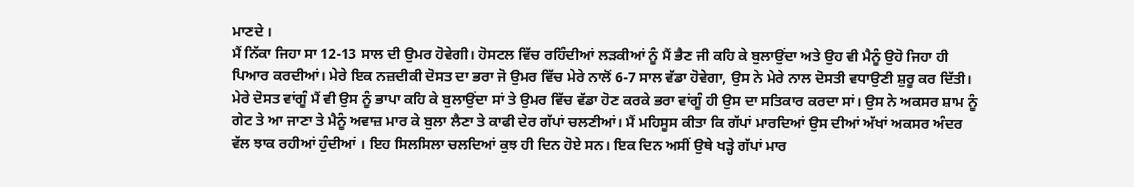ਮਾਣਦੇ ।
ਮੈਂ ਨਿੱਕਾ ਜਿਹਾ ਸਾ 12-13 ਸਾਲ ਦੀ ਉਮਰ ਹੋਵੇਗੀ। ਹੋਸਟਲ ਵਿੱਚ ਰਹਿੰਦੀਆਂ ਲੜਕੀਆਂ ਨੂੰ ਮੈਂ ਭੈਣ ਜੀ ਕਹਿ ਕੇ ਬੁਲਾਉਂਦਾ ਅਤੇ ਉਹ ਵੀ ਮੈਨੂੰ ਉਹੋ ਜਿਹਾ ਹੀ ਪਿਆਰ ਕਰਦੀਆਂ। ਮੇਰੇ ਇਕ ਨਜ਼ਦੀਕੀ ਦੋਸਤ ਦਾ ਭਰਾ ਜੋ ਉਮਰ ਵਿੱਚ ਮੇਰੇ ਨਾਲੋਂ 6-7 ਸਾਲ ਵੱਡਾ ਹੋਵੇਗਾ, ਉਸ ਨੇ ਮੇਰੇ ਨਾਲ ਦੋਸਤੀ ਵਧਾਉਣੀ ਸ਼ੁਰੂ ਕਰ ਦਿੱਤੀ। ਮੇਰੇ ਦੋਸਤ ਵਾਂਗੂੰ ਮੈਂ ਵੀ ਉਸ ਨੂੰ ਭਾਪਾ ਕਹਿ ਕੇ ਬੁਲਾਉਂਦਾ ਸਾਂ ਤੇ ਉਮਰ ਵਿੱਚ ਵੱਡਾ ਹੋਣ ਕਰਕੇ ਭਰਾ ਵਾਂਗੂੰ ਹੀ ਉਸ ਦਾ ਸਤਿਕਾਰ ਕਰਦਾ ਸਾਂ। ਉਸ ਨੇ ਅਕਸਰ ਸ਼ਾਮ ਨੂੰ ਗੇਟ ਤੇ ਆ ਜਾਣਾ ਤੇ ਮੈਨੂੰ ਅਵਾਜ਼ ਮਾਰ ਕੇ ਬੁਲਾ ਲੈਣਾ ਤੇ ਕਾਫੀ ਦੇਰ ਗੱਪਾਂ ਚਲਣੀਆਂ। ਮੈਂ ਮਹਿਸੂਸ ਕੀਤਾ ਕਿ ਗੱਪਾਂ ਮਾਰਦਿਆਂ ਉਸ ਦੀਆਂ ਅੱਖਾਂ ਅਕਸਰ ਅੰਦਰ ਵੱਲ ਝਾਕ ਰਹੀਆਂ ਹੁੰਦੀਆਂ । ਇਹ ਸਿਲਸਿਲਾ ਚਲਦਿਆਂ ਕੁਝ ਹੀ ਦਿਨ ਹੋਏ ਸਨ। ਇਕ ਦਿਨ ਅਸੀਂ ਉਥੇ ਖੜ੍ਹੇ ਗੱਪਾਂ ਮਾਰ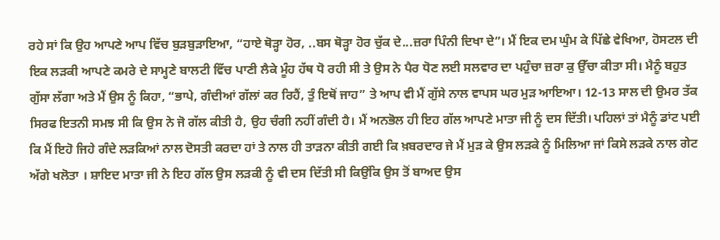ਰਹੇ ਸਾਂ ਕਿ ਉਹ ਆਪਣੇ ਆਪ ਵਿੱਚ ਬੁੜਬੁੜਾਇਆ, “ਹਾਏ ਥੋੜ੍ਹਾ ਹੋਰ, ..ਬਸ ਥੋੜ੍ਹਾ ਹੋਰ ਚੁੱਕ ਦੇ...ਜ਼ਰਾ ਪਿੰਨੀ ਦਿਖਾ ਦੇ”। ਮੈਂ ਇਕ ਦਮ ਘੁੰਮ ਕੇ ਪਿੱਛੇ ਵੇਖਿਆ, ਹੋਸਟਲ ਦੀ ਇਕ ਲੜਕੀ ਆਪਣੇ ਕਮਰੇ ਦੇ ਸਾਮ੍ਹਣੇ ਬਾਲਟੀ ਵਿੱਚ ਪਾਣੀ ਲੈਕੇ ਮੂੰਹ ਹੱਥ ਧੋ ਰਹੀ ਸੀ ਤੇ ਉਸ ਨੇ ਪੈਰ ਧੋਣ ਲਈ ਸਲਵਾਰ ਦਾ ਪਹੁੰਚਾ ਜ਼ਰਾ ਕੁ ਉੱਚਾ ਕੀਤਾ ਸੀ। ਮੈਨੂੰ ਬਹੁਤ ਗੁੱਸਾ ਲੱਗਾ ਅਤੇ ਮੈਂ ਉਸ ਨੂੰ ਕਿਹਾ, “ਭਾਪੇ, ਗੰਦੀਆਂ ਗੱਲਾਂ ਕਰ ਰਿਹੈਂ, ਤੁੰ ਇਥੋਂ ਜਾਹ” ਤੇ ਆਪ ਵੀ ਮੈਂ ਗੁੱਸੇ ਨਾਲ ਵਾਪਸ ਘਰ ਮੁੜ ਆਇਆ। 12-13 ਸਾਲ ਦੀ ਉਮਰ ਤੱਕ ਸਿਰਫ ਇਤਨੀ ਸਮਝ ਸੀ ਕਿ ਉਸ ਨੇ ਜੋ ਗੱਲ ਕੀਤੀ ਹੈ, ਉਹ ਚੰਗੀ ਨਹੀਂ ਗੰਦੀ ਹੈ। ਮੈਂ ਅਨਭੋਲ ਹੀ ਇਹ ਗੱਲ ਆਪਣੇ ਮਾਤਾ ਜੀ ਨੂੰ ਦਸ ਦਿੱਤੀ। ਪਹਿਲਾਂ ਤਾਂ ਮੈਨੂੰ ਡਾਂਟ ਪਈ ਕਿ ਮੈਂ ਇਹੋ ਜਿਹੇ ਗੰਦੇ ਲੜਕਿਆਂ ਨਾਲ ਦੋਸਤੀ ਕਰਦਾ ਹਾਂ ਤੇ ਨਾਲ ਹੀ ਤਾੜਨਾ ਕੀਤੀ ਗਈ ਕਿ ਖ਼ਬਰਦਾਰ ਜੇ ਮੈਂ ਮੁੜ ਕੇ ਉਸ ਲੜਕੇ ਨੂੰ ਮਿਲਿਆ ਜਾਂ ਕਿਸੇ ਲੜਕੇ ਨਾਲ ਗੇਟ ਅੱਗੇ ਖਲੋਤਾ । ਸ਼ਾਇਦ ਮਾਤਾ ਜੀ ਨੇ ਇਹ ਗੱਲ ਉਸ ਲੜਕੀ ਨੂੰ ਵੀ ਦਸ ਦਿੱਤੀ ਸੀ ਕਿਉਂਕਿ ਉਸ ਤੋਂ ਬਾਅਦ ਉਸ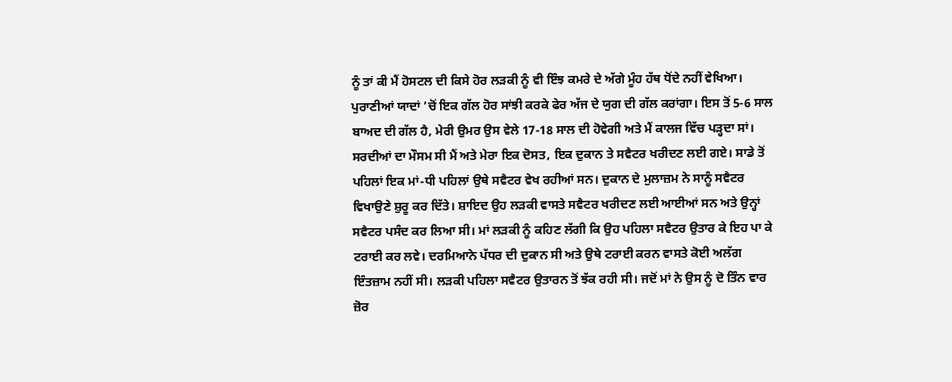ਨੂੰ ਤਾਂ ਕੀ ਮੈਂ ਹੋਸਟਲ ਦੀ ਕਿਸੇ ਹੋਰ ਲੜਕੀ ਨੂੰ ਵੀ ਇੰਝ ਕਮਰੇ ਦੇ ਅੱਗੇ ਮੂੰਹ ਹੱਥ ਧੋਂਦੇ ਨਹੀਂ ਵੇਖਿਆ। ਪੁਰਾਣੀਆਂ ਯਾਦਾਂ ’ਚੋਂ ਇਕ ਗੱਲ ਹੋਰ ਸਾਂਝੀ ਕਰਕੇ ਫੇਰ ਅੱਜ ਦੇ ਯੁਗ ਦੀ ਗੱਲ ਕਰਾਂਗਾ। ਇਸ ਤੋਂ 5-6 ਸਾਲ ਬਾਅਦ ਦੀ ਗੱਲ ਹੈ, ਮੇਰੀ ਉਮਰ ਉਸ ਵੇਲੇ 17-18 ਸਾਲ ਦੀ ਹੋਵੇਗੀ ਅਤੇ ਮੈਂ ਕਾਲਜ ਵਿੱਚ ਪੜ੍ਹਦਾ ਸਾਂ। ਸਰਦੀਆਂ ਦਾ ਮੌਸਮ ਸੀ ਮੈਂ ਅਤੇ ਮੇਰਾ ਇਕ ਦੋਸਤ, ਇਕ ਦੁਕਾਨ ਤੇ ਸਵੈਟਰ ਖਰੀਦਣ ਲਈ ਗਏ। ਸਾਡੇ ਤੋਂ ਪਹਿਲਾਂ ਇਕ ਮਾਂ-ਧੀ ਪਹਿਲਾਂ ਉਥੇ ਸਵੈਟਰ ਵੇਖ ਰਹੀਆਂ ਸਨ। ਦੁਕਾਨ ਦੇ ਮੁਲਾਜ਼ਮ ਨੇ ਸਾਨੂੰ ਸਵੈਟਰ ਵਿਖਾਉਣੇ ਸ਼ੁਰੂ ਕਰ ਦਿੱਤੇ। ਸ਼ਾਇਦ ਉਹ ਲੜਕੀ ਵਾਸਤੇ ਸਵੈਟਰ ਖਰੀਦਣ ਲਈ ਆਈਆਂ ਸਨ ਅਤੇ ਉਨ੍ਹਾਂ ਸਵੈਟਰ ਪਸੰਦ ਕਰ ਲਿਆ ਸੀ। ਮਾਂ ਲੜਕੀ ਨੂੰ ਕਹਿਣ ਲੱਗੀ ਕਿ ਉਹ ਪਹਿਲਾ ਸਵੈਟਰ ਉਤਾਰ ਕੇ ਇਹ ਪਾ ਕੇ ਟਰਾਈ ਕਰ ਲਵੇ। ਦਰਮਿਆਨੇ ਪੱਧਰ ਦੀ ਦੁਕਾਨ ਸੀ ਅਤੇ ਉਥੇ ਟਰਾਈ ਕਰਨ ਵਾਸਤੇ ਕੋਈ ਅਲੱਗ ਇੰਤਜ਼ਾਮ ਨਹੀਂ ਸੀ। ਲੜਕੀ ਪਹਿਲਾ ਸਵੈਟਰ ਉਤਾਰਨ ਤੋਂ ਝੱਕ ਰਹੀ ਸੀ। ਜਦੋਂ ਮਾਂ ਨੇ ਉਸ ਨੂੰ ਦੋ ਤਿੰਨ ਵਾਰ ਜ਼ੋਰ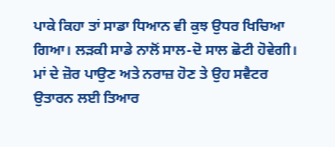ਪਾਕੇ ਕਿਹਾ ਤਾਂ ਸਾਡਾ ਧਿਆਨ ਵੀ ਕੁਝ ਉਧਰ ਖਿਚਿਆ ਗਿਆ। ਲੜਕੀ ਸਾਡੇ ਨਾਲੋਂ ਸਾਲ-ਦੋ ਸਾਲ ਛੋਟੀ ਹੋਵੇਗੀ। ਮਾਂ ਦੇ ਜ਼ੋਰ ਪਾਉਣ ਅਤੇ ਨਰਾਜ਼ ਹੋਣ ਤੇ ਉਹ ਸਵੈਟਰ ਉਤਾਰਨ ਲਈ ਤਿਆਰ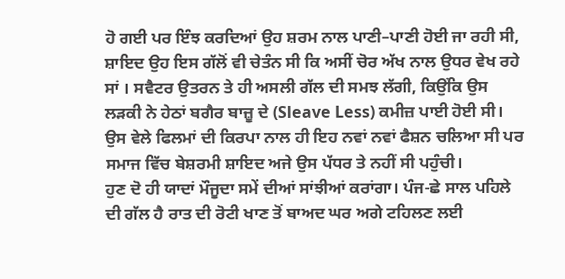ਹੋ ਗਈ ਪਰ ਇੰਝ ਕਰਦਿਆਂ ਉਹ ਸ਼ਰਮ ਨਾਲ ਪਾਣੀ–ਪਾਣੀ ਹੋਈ ਜਾ ਰਹੀ ਸੀ, ਸ਼ਾਇਦ ਉਹ ਇਸ ਗੱਲੋਂ ਵੀ ਚੇਤੰਨ ਸੀ ਕਿ ਅਸੀਂ ਚੋਰ ਅੱਖ ਨਾਲ ਉਧਰ ਵੇਖ ਰਹੇ ਸਾਂ । ਸਵੈਟਰ ਉਤਰਨ ਤੇ ਹੀ ਅਸਲੀ ਗੱਲ ਦੀ ਸਮਝ ਲੱਗੀ, ਕਿਉਂਕਿ ਉਸ ਲੜਕੀ ਨੇ ਹੇਠਾਂ ਬਗੈਰ ਬਾਜ਼ੂ ਦੇ (Sleave Less) ਕਮੀਜ਼ ਪਾਈ ਹੋਈ ਸੀ। ਉਸ ਵੇਲੇ ਫਿਲਮਾਂ ਦੀ ਕਿਰਪਾ ਨਾਲ ਹੀ ਇਹ ਨਵਾਂ ਨਵਾਂ ਫੈਸ਼ਨ ਚਲਿਆ ਸੀ ਪਰ ਸਮਾਜ ਵਿੱਚ ਬੇਸ਼ਰਮੀ ਸ਼ਾਇਦ ਅਜੇ ਉਸ ਪੱਧਰ ਤੇ ਨਹੀਂ ਸੀ ਪਹੁੰਚੀ।
ਹੁਣ ਦੋ ਹੀ ਯਾਦਾਂ ਮੌਜੂਦਾ ਸਮੇਂ ਦੀਆਂ ਸਾਂਝੀਆਂ ਕਰਾਂਗਾ। ਪੰਜ-ਛੇ ਸਾਲ ਪਹਿਲੇ ਦੀ ਗੱਲ ਹੈ ਰਾਤ ਦੀ ਰੋਟੀ ਖਾਣ ਤੋਂ ਬਾਅਦ ਘਰ ਅਗੇ ਟਹਿਲਣ ਲਈ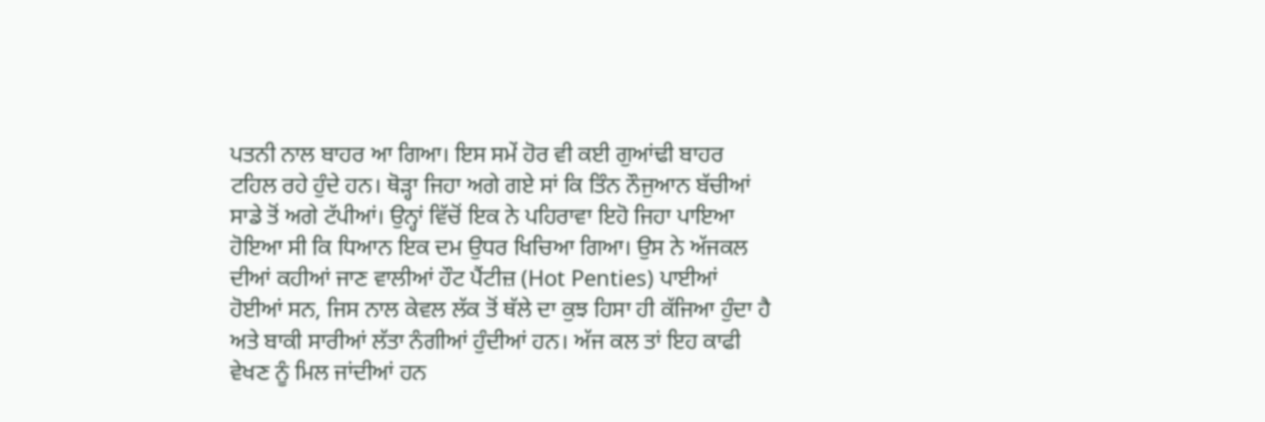ਪਤਨੀ ਨਾਲ ਬਾਹਰ ਆ ਗਿਆ। ਇਸ ਸਮੇਂ ਹੋਰ ਵੀ ਕਈ ਗੁਆਂਢੀ ਬਾਹਰ ਟਹਿਲ ਰਹੇ ਹੁੰਦੇ ਹਨ। ਥੋੜ੍ਹਾ ਜਿਹਾ ਅਗੇ ਗਏ ਸਾਂ ਕਿ ਤਿੰਨ ਨੌਜੁਆਨ ਬੱਚੀਆਂ ਸਾਡੇ ਤੋਂ ਅਗੇ ਟੱਪੀਆਂ। ਉਨ੍ਹਾਂ ਵਿੱਚੋਂ ਇਕ ਨੇ ਪਹਿਰਾਵਾ ਇਹੋ ਜਿਹਾ ਪਾਇਆ ਹੋਇਆ ਸੀ ਕਿ ਧਿਆਨ ਇਕ ਦਮ ਉਧਰ ਖਿਚਿਆ ਗਿਆ। ਉਸ ਨੇ ਅੱਜਕਲ ਦੀਆਂ ਕਹੀਆਂ ਜਾਣ ਵਾਲੀਆਂ ਹੌਟ ਪੈਂਟੀਜ਼ (Hot Penties) ਪਾਈਆਂ ਹੋਈਆਂ ਸਨ, ਜਿਸ ਨਾਲ ਕੇਵਲ ਲੱਕ ਤੋਂ ਥੱਲੇ ਦਾ ਕੁਝ ਹਿਸਾ ਹੀ ਕੱਜਿਆ ਹੁੰਦਾ ਹੈ ਅਤੇ ਬਾਕੀ ਸਾਰੀਆਂ ਲੱਤਾ ਨੰਗੀਆਂ ਹੁੰਦੀਆਂ ਹਨ। ਅੱਜ ਕਲ ਤਾਂ ਇਹ ਕਾਫੀ ਵੇਖਣ ਨੂੰ ਮਿਲ ਜਾਂਦੀਆਂ ਹਨ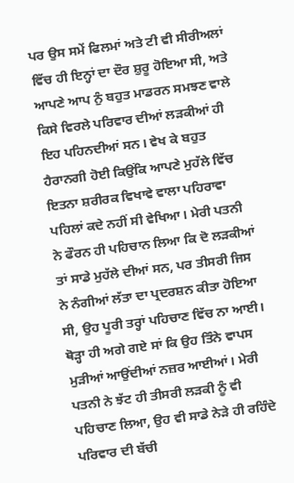ਪਰ ਉਸ ਸਮੇਂ ਫਿਲਮਾਂ ਅਤੇ ਟੀ ਵੀ ਸੀਰੀਅਲਾਂ ਵਿੱਚ ਹੀ ਇਨ੍ਹਾਂ ਦਾ ਦੌਰ ਸ਼ੁਰੂ ਹੋਇਆ ਸੀ, ਅਤੇ ਆਪਣੇ ਆਪ ਨੁੰ ਬਹੁਤ ਮਾਡਰਨ ਸਮਝਣ ਵਾਲੇ ਕਿਸੇ ਵਿਰਲੇ ਪਰਿਵਾਰ ਦੀਆਂ ਲੜਕੀਆਂ ਹੀ ਇਹ ਪਹਿਨਦੀਆਂ ਸਨ। ਵੇਖ ਕੇ ਬਹੁਤ ਹੈਰਾਨਗੀ ਹੋਈ ਕਿਉਂਕਿ ਆਪਣੇ ਮੁਹੱਲੇ ਵਿੱਚ ਇਤਨਾ ਸ਼ਰੀਰਕ ਵਿਖਾਵੇ ਵਾਲਾ ਪਹਿਰਾਵਾ ਪਹਿਲਾਂ ਕਦੇ ਨਹੀਂ ਸੀ ਵੇਖਿਆ। ਮੇਰੀ ਪਤਨੀ ਨੇ ਫੌਰਨ ਹੀ ਪਹਿਚਾਨ ਲਿਆ ਕਿ ਦੋ ਲੜਕੀਆਂ ਤਾਂ ਸਾਡੇ ਮੁਹੱਲੇ ਦੀਆਂ ਸਨ, ਪਰ ਤੀਸਰੀ ਜਿਸ ਨੇ ਨੰਗੀਆਂ ਲੱਤਾ ਦਾ ਪ੍ਰਦਰਸ਼ਨ ਕੀਤਾ ਹੋਇਆ ਸੀ, ਉਹ ਪੂਰੀ ਤਰ੍ਹਾਂ ਪਹਿਚਾਣ ਵਿੱਚ ਨਾ ਆਈ। ਥੋੜ੍ਹਾ ਹੀ ਅਗੇ ਗਏ ਸਾਂ ਕਿ ਉਹ ਤਿੰਨੇ ਵਾਪਸ ਮੁੜੀਆਂ ਆਉਂਦੀਆਂ ਨਜ਼ਰ ਆਈਆਂ। ਮੇਰੀ ਪਤਨੀ ਨੇ ਝੱਟ ਹੀ ਤੀਸਰੀ ਲੜਕੀ ਨੂੰ ਵੀ ਪਹਿਚਾਣ ਲਿਆ, ਉਹ ਵੀ ਸਾਡੇ ਨੇੜੇ ਹੀ ਰਹਿੰਦੇ ਪਰਿਵਾਰ ਦੀ ਬੱਚੀ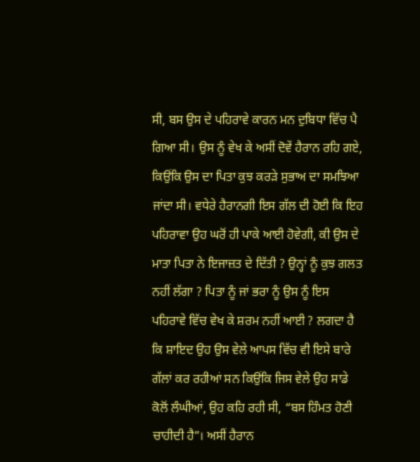ਸੀ, ਬਸ ਉਸ ਦੇ ਪਹਿਰਾਵੇ ਕਾਰਨ ਮਨ ਦੁਬਿਧਾ ਵਿੱਚ ਪੈ ਗਿਆ ਸੀ। ਉਸ ਨੂੰ ਵੇਖ ਕੇ ਅਸੀਂ ਦੋਵੇਂ ਹੈਰਾਨ ਰਹਿ ਗਏ, ਕਿਉਂਕਿ ਉਸ ਦਾ ਪਿਤਾ ਕੁਝ ਕਰੜੇ ਸੁਭਾਅ ਦਾ ਸਮਝਿਆ ਜਾਂਦਾ ਸੀ। ਵਧੇਰੇ ਹੈਰਾਨਗੀ ਇਸ ਗੱਲ ਦੀ ਹੋਈ ਕਿ ਇਹ ਪਹਿਰਾਵਾ ਉਹ ਘਰੋਂ ਹੀ ਪਾਕੇ ਆਈ ਹੋਵੇਗੀ, ਕੀ ਉਸ ਦੇ ਮਾਤਾ ਪਿਤਾ ਨੇ ਇਜਾਜ਼ਤ ਦੇ ਦਿੱਤੀ ? ਉਨ੍ਹਾਂ ਨੂੰ ਕੁਝ ਗਲਤ ਨਹੀਂ ਲੱਗਾ ? ਪਿਤਾ ਨੂੰ ਜਾਂ ਭਰਾ ਨੂੰ ਉਸ ਨੂੰ ਇਸ ਪਹਿਰਾਵੇ ਵਿੱਚ ਵੇਖ ਕੇ ਸ਼ਰਮ ਨਹੀਂ ਆਈ ? ਲਗਦਾ ਹੈ ਕਿ ਸ਼ਾਇਦ ਉਹ ਉਸ ਵੇਲੇ ਆਪਸ ਵਿੱਚ ਵੀ ਇਸੇ ਬਾਰੇ ਗੱਲਾਂ ਕਰ ਰਹੀਆਂ ਸਨ ਕਿਉਂਕਿ ਜਿਸ ਵੇਲੇ ਉਹ ਸਾਡੇ ਕੋਲੋਂ ਲੰਘੀਆਂ, ਉਹ ਕਹਿ ਰਹੀ ਸੀ, “ਬਸ ਹਿੰਮਤ ਹੋਣੀ ਚਾਹੀਦੀ ਹੈ”। ਅਸੀਂ ਹੈਰਾਨ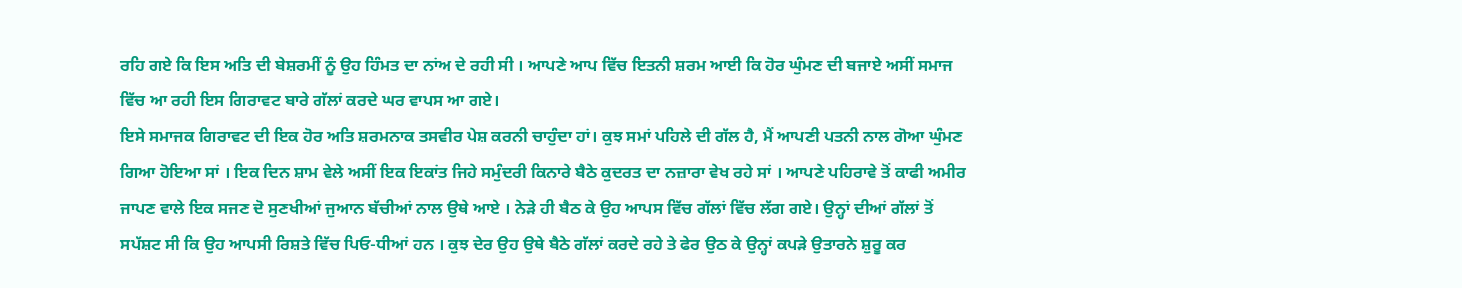ਰਹਿ ਗਏ ਕਿ ਇਸ ਅਤਿ ਦੀ ਬੇਸ਼ਰਮੀਂ ਨੂੰ ਉਹ ਹਿੰਮਤ ਦਾ ਨਾਂਅ ਦੇ ਰਹੀ ਸੀ । ਆਪਣੇ ਆਪ ਵਿੱਚ ਇਤਨੀ ਸ਼ਰਮ ਆਈ ਕਿ ਹੋਰ ਘੁੰਮਣ ਦੀ ਬਜਾਏ ਅਸੀਂ ਸਮਾਜ ਵਿੱਚ ਆ ਰਹੀ ਇਸ ਗਿਰਾਵਟ ਬਾਰੇ ਗੱਲਾਂ ਕਰਦੇ ਘਰ ਵਾਪਸ ਆ ਗਏ।
ਇਸੇ ਸਮਾਜਕ ਗਿਰਾਵਟ ਦੀ ਇਕ ਹੋਰ ਅਤਿ ਸ਼ਰਮਨਾਕ ਤਸਵੀਰ ਪੇਸ਼ ਕਰਨੀ ਚਾਹੁੰਦਾ ਹਾਂ। ਕੁਝ ਸਮਾਂ ਪਹਿਲੇ ਦੀ ਗੱਲ ਹੈ, ਮੈਂ ਆਪਣੀ ਪਤਨੀ ਨਾਲ ਗੋਆ ਘੁੰਮਣ ਗਿਆ ਹੋਇਆ ਸਾਂ । ਇਕ ਦਿਨ ਸ਼ਾਮ ਵੇਲੇ ਅਸੀਂ ਇਕ ਇਕਾਂਤ ਜਿਹੇ ਸਮੁੰਦਰੀ ਕਿਨਾਰੇ ਬੈਠੇ ਕੁਦਰਤ ਦਾ ਨਜ਼ਾਰਾ ਵੇਖ ਰਹੇ ਸਾਂ । ਆਪਣੇ ਪਹਿਰਾਵੇ ਤੋਂ ਕਾਫੀ ਅਮੀਰ ਜਾਪਣ ਵਾਲੇ ਇਕ ਸਜਣ ਦੋ ਸੁਣਖੀਆਂ ਜੁਆਨ ਬੱਚੀਆਂ ਨਾਲ ਉਥੇ ਆਏ । ਨੇੜੇ ਹੀ ਬੈਠ ਕੇ ਉਹ ਆਪਸ ਵਿੱਚ ਗੱਲਾਂ ਵਿੱਚ ਲੱਗ ਗਏ। ਉਨ੍ਹਾਂ ਦੀਆਂ ਗੱਲਾਂ ਤੋਂ ਸਪੱਸ਼ਟ ਸੀ ਕਿ ਉਹ ਆਪਸੀ ਰਿਸ਼ਤੇ ਵਿੱਚ ਪਿਓ-ਧੀਆਂ ਹਨ । ਕੁਝ ਦੇਰ ਉਹ ਉਥੇ ਬੈਠੇ ਗੱਲਾਂ ਕਰਦੇ ਰਹੇ ਤੇ ਫੇਰ ਉਠ ਕੇ ਉਨ੍ਹਾਂ ਕਪੜੇ ਉਤਾਰਨੇ ਸ਼ੁਰੂ ਕਰ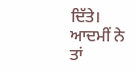ਦਿੱਤੇ। ਆਦਮੀਂ ਨੇ ਤਾਂ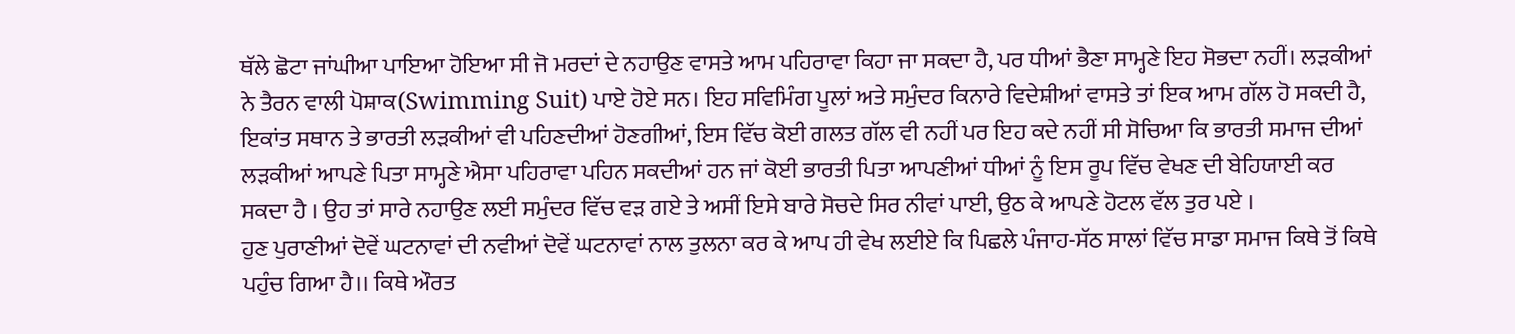ਥੱਲੇ ਛੋਟਾ ਜਾਂਘੀਆ ਪਾਇਆ ਹੋਇਆ ਸੀ ਜੋ ਮਰਦਾਂ ਦੇ ਨਹਾਉਣ ਵਾਸਤੇ ਆਮ ਪਹਿਰਾਵਾ ਕਿਹਾ ਜਾ ਸਕਦਾ ਹੈ, ਪਰ ਧੀਆਂ ਭੈਣਾ ਸਾਮ੍ਹਣੇ ਇਹ ਸੋਭਦਾ ਨਹੀਂ। ਲੜਕੀਆਂ ਨੇ ਤੈਰਨ ਵਾਲੀ ਪੋਸ਼ਾਕ(Swimming Suit) ਪਾਏ ਹੋਏ ਸਨ। ਇਹ ਸਵਿਮਿੰਗ ਪੂਲਾਂ ਅਤੇ ਸਮੁੰਦਰ ਕਿਨਾਰੇ ਵਿਦੇਸ਼ੀਆਂ ਵਾਸਤੇ ਤਾਂ ਇਕ ਆਮ ਗੱਲ ਹੋ ਸਕਦੀ ਹੈ, ਇਕਾਂਤ ਸਥਾਨ ਤੇ ਭਾਰਤੀ ਲੜਕੀਆਂ ਵੀ ਪਹਿਣਦੀਆਂ ਹੋਣਗੀਆਂ, ਇਸ ਵਿੱਚ ਕੋਈ ਗਲਤ ਗੱਲ ਵੀ ਨਹੀਂ ਪਰ ਇਹ ਕਦੇ ਨਹੀਂ ਸੀ ਸੋਚਿਆ ਕਿ ਭਾਰਤੀ ਸਮਾਜ ਦੀਆਂ ਲੜਕੀਆਂ ਆਪਣੇ ਪਿਤਾ ਸਾਮ੍ਹਣੇ ਐਸਾ ਪਹਿਰਾਵਾ ਪਹਿਨ ਸਕਦੀਆਂ ਹਨ ਜਾਂ ਕੋਈ ਭਾਰਤੀ ਪਿਤਾ ਆਪਣੀਆਂ ਧੀਆਂ ਨੂੰ ਇਸ ਰੂਪ ਵਿੱਚ ਵੇਖਣ ਦੀ ਬੇਹਿਯਾਈ ਕਰ ਸਕਦਾ ਹੈ । ਉਹ ਤਾਂ ਸਾਰੇ ਨਹਾਉਣ ਲਈ ਸਮੁੰਦਰ ਵਿੱਚ ਵੜ ਗਏ ਤੇ ਅਸੀਂ ਇਸੇ ਬਾਰੇ ਸੋਚਦੇ ਸਿਰ ਨੀਵਾਂ ਪਾਈ, ਉਠ ਕੇ ਆਪਣੇ ਹੋਟਲ ਵੱਲ ਤੁਰ ਪਏ ।
ਹੁਣ ਪੁਰਾਣੀਆਂ ਦੋਵੇਂ ਘਟਨਾਵਾਂ ਦੀ ਨਵੀਆਂ ਦੋਵੇਂ ਘਟਨਾਵਾਂ ਨਾਲ ਤੁਲਨਾ ਕਰ ਕੇ ਆਪ ਹੀ ਵੇਖ ਲਈਏ ਕਿ ਪਿਛਲੇ ਪੰਜਾਹ-ਸੱਠ ਸਾਲਾਂ ਵਿੱਚ ਸਾਡਾ ਸਮਾਜ ਕਿਥੇ ਤੋਂ ਕਿਥੇ ਪਹੁੰਚ ਗਿਆ ਹੈ।। ਕਿਥੇ ਔਰਤ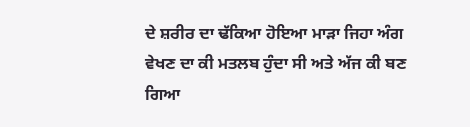ਦੇ ਸ਼ਰੀਰ ਦਾ ਢੱਕਿਆ ਹੋਇਆ ਮਾੜਾ ਜਿਹਾ ਅੰਗ ਵੇਖਣ ਦਾ ਕੀ ਮਤਲਬ ਹੁੰਦਾ ਸੀ ਅਤੇ ਅੱਜ ਕੀ ਬਣ ਗਿਆ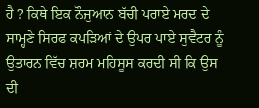ਹੈ ? ਕਿਥੇ ਇਕ ਨੌਜੁਆਨ ਬੱਚੀ ਪਰਾਏ ਮਰਦ ਦੇ ਸਾਮ੍ਹਣੇ ਸਿਰਫ ਕਪੜਿਆਂ ਦੇ ਉਪਰ ਪਾਏ ਸੁਵੈਟਰ ਨੂੰ ਉਤਾਰਨ ਵਿੱਚ ਸ਼ਰਮ ਮਹਿਸੂਸ ਕਰਦੀ ਸੀ ਕਿ ਉਸ ਦੀ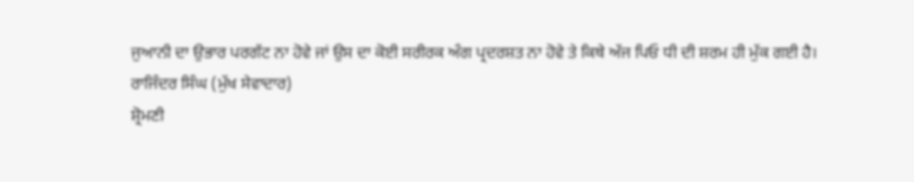ਜੁਆਨੀ ਦਾ ਉਭਾਰ ਪਰਗੱਟ ਨਾ ਹੋਵੇ ਜਾਂ ਉਸ ਦਾ ਕੋਈ ਸਰੀਰਕ ਅੰਗ ਪ੍ਰਦਰਸ਼ਤ ਨਾ ਹੋਵੇ ਤੇ ਕਿਥੇ ਅੱਜ ਪਿਓ ਧੀ ਦੀ ਸ਼ਰਮ ਹੀ ਮੁੱਕ ਗਈ ਹੈ।
ਰਾਜਿੰਦਰ ਸਿੰਘ (ਮੁੱਖ ਸੇਵਾਦਾਰ)
ਸ਼੍ਰੋਮਣੀ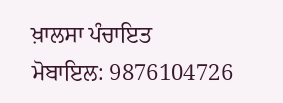ਖ਼ਾਲਸਾ ਪੰਚਾਇਤ
ਮੋਬਾਇਲ: 9876104726